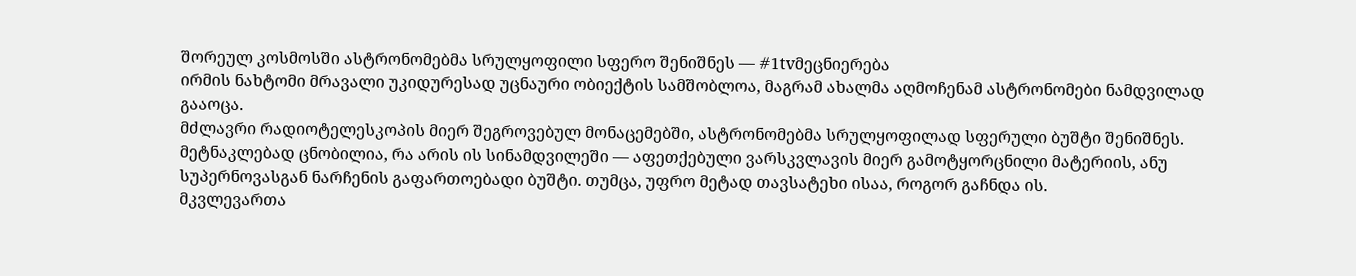შორეულ კოსმოსში ასტრონომებმა სრულყოფილი სფერო შენიშნეს — #1tvმეცნიერება
ირმის ნახტომი მრავალი უკიდურესად უცნაური ობიექტის სამშობლოა, მაგრამ ახალმა აღმოჩენამ ასტრონომები ნამდვილად გააოცა.
მძლავრი რადიოტელესკოპის მიერ შეგროვებულ მონაცემებში, ასტრონომებმა სრულყოფილად სფერული ბუშტი შენიშნეს. მეტნაკლებად ცნობილია, რა არის ის სინამდვილეში — აფეთქებული ვარსკვლავის მიერ გამოტყორცნილი მატერიის, ანუ სუპერნოვასგან ნარჩენის გაფართოებადი ბუშტი. თუმცა, უფრო მეტად თავსატეხი ისაა, როგორ გაჩნდა ის.
მკვლევართა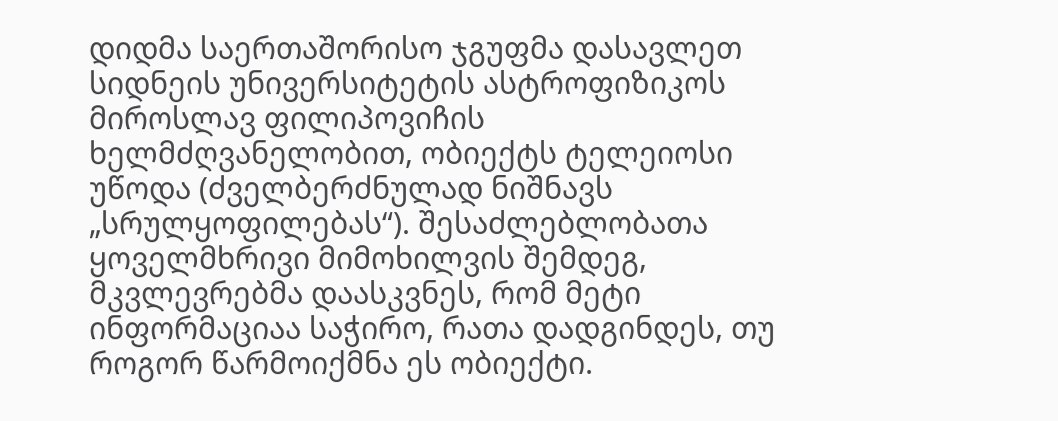დიდმა საერთაშორისო ჯგუფმა დასავლეთ სიდნეის უნივერსიტეტის ასტროფიზიკოს მიროსლავ ფილიპოვიჩის ხელმძღვანელობით, ობიექტს ტელეიოსი უწოდა (ძველბერძნულად ნიშნავს „სრულყოფილებას“). შესაძლებლობათა ყოველმხრივი მიმოხილვის შემდეგ, მკვლევრებმა დაასკვნეს, რომ მეტი ინფორმაციაა საჭირო, რათა დადგინდეს, თუ როგორ წარმოიქმნა ეს ობიექტი.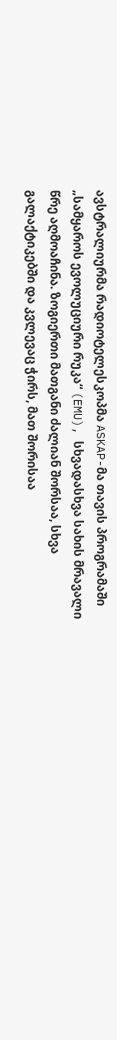ავსტრალიურმა რადიოტელესკოპმა ASKAP-მა თავის პროგრამაში „სამყაროს ევოლუციური რუკა“ (EMU), სხვადასხვა სახის მრავალი წრე აღმოაჩინა. ზოგიერთი მათგანი ძალიან შორსაა, სხვა გალაქტიკებში და კვლევაც ჭირს, მათ შორისაა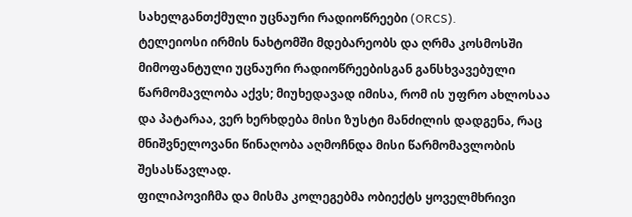სახელგანთქმული უცნაური რადიოწრეები (ORCS).
ტელეიოსი ირმის ნახტომში მდებარეობს და ღრმა კოსმოსში მიმოფანტული უცნაური რადიოწრეებისგან განსხვავებული წარმომავლობა აქვს; მიუხედავად იმისა, რომ ის უფრო ახლოსაა და პატარაა, ვერ ხერხდება მისი ზუსტი მანძილის დადგენა, რაც მნიშვნელოვანი წინაღობა აღმოჩნდა მისი წარმომავლობის შესასწავლად.
ფილიპოვიჩმა და მისმა კოლეგებმა ობიექტს ყოველმხრივი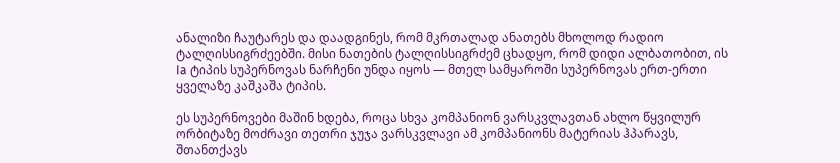ანალიზი ჩაუტარეს და დაადგინეს, რომ მკრთალად ანათებს მხოლოდ რადიო ტალღისსიგრძეებში. მისი ნათების ტალღისსიგრძემ ცხადყო, რომ დიდი ალბათობით, ის Ia ტიპის სუპერნოვას ნარჩენი უნდა იყოს — მთელ სამყაროში სუპერნოვას ერთ-ერთი ყველაზე კაშკაშა ტიპის.

ეს სუპერნოვები მაშინ ხდება, როცა სხვა კომპანიონ ვარსკვლავთან ახლო წყვილურ ორბიტაზე მოძრავი თეთრი ჯუჯა ვარსკვლავი ამ კომპანიონს მატერიას ჰპარავს, შთანთქავს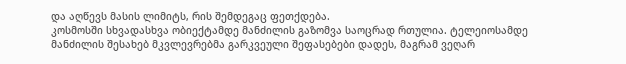და აღწევს მასის ლიმიტს, რის შემდეგაც ფეთქდება.
კოსმოსში სხვადასხვა ობიექტამდე მანძილის გაზომვა საოცრად რთულია. ტელეიოსამდე მანძილის შესახებ მკვლევრებმა გარკვეული შეფასებები დადეს, მაგრამ ვეღარ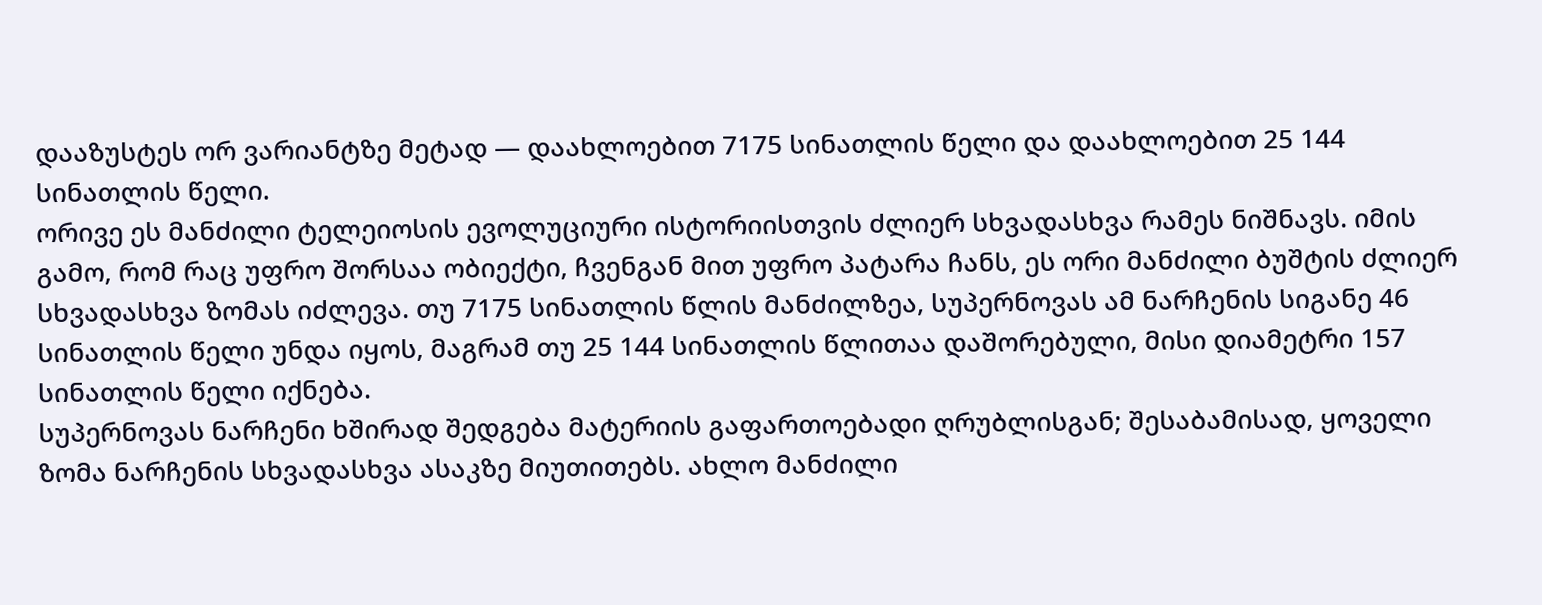დააზუსტეს ორ ვარიანტზე მეტად — დაახლოებით 7175 სინათლის წელი და დაახლოებით 25 144 სინათლის წელი.
ორივე ეს მანძილი ტელეიოსის ევოლუციური ისტორიისთვის ძლიერ სხვადასხვა რამეს ნიშნავს. იმის გამო, რომ რაც უფრო შორსაა ობიექტი, ჩვენგან მით უფრო პატარა ჩანს, ეს ორი მანძილი ბუშტის ძლიერ სხვადასხვა ზომას იძლევა. თუ 7175 სინათლის წლის მანძილზეა, სუპერნოვას ამ ნარჩენის სიგანე 46 სინათლის წელი უნდა იყოს, მაგრამ თუ 25 144 სინათლის წლითაა დაშორებული, მისი დიამეტრი 157 სინათლის წელი იქნება.
სუპერნოვას ნარჩენი ხშირად შედგება მატერიის გაფართოებადი ღრუბლისგან; შესაბამისად, ყოველი ზომა ნარჩენის სხვადასხვა ასაკზე მიუთითებს. ახლო მანძილი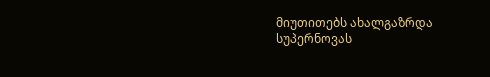მიუთითებს ახალგაზრდა სუპერნოვას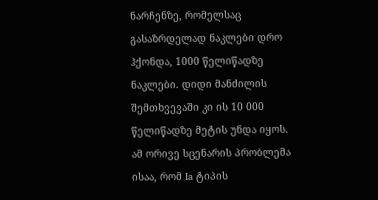ნარჩენზე, რომელსაც გასაზრდელად ნაკლები დრო ჰქონდა, 1000 წელიწადზე ნაკლები. დიდი მანძილის შემთხვევაში კი ის 10 000 წელიწადზე მეტის უნდა იყოს.
ამ ორივე სცენარის პრობლემა ისაა, რომ Ia ტიპის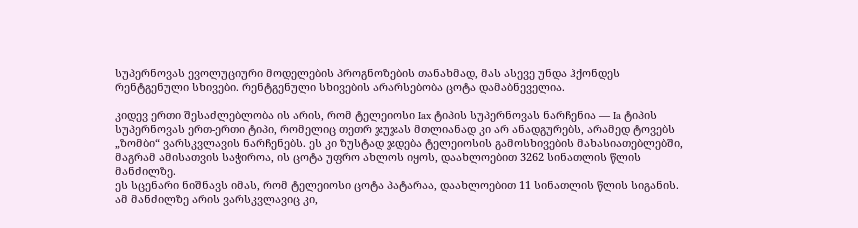სუპერნოვას ევოლუციური მოდელების პროგნოზების თანახმად, მას ასევე უნდა ჰქონდეს რენტგენული სხივები. რენტგენული სხივების არარსებობა ცოტა დამაბნეველია.

კიდევ ერთი შესაძლებლობა ის არის, რომ ტელეიოსი Iax ტიპის სუპერნოვას ნარჩენია — Ia ტიპის სუპერნოვას ერთ-ერთი ტიპი, რომელიც თეთრ ჯუჯას მთლიანად კი არ ანადგურებს, არამედ ტოვებს „ზომბი“ ვარსკვლავის ნარჩენებს. ეს კი ზუსტად ჯდება ტელეიოსის გამოსხივების მახასიათებლებში, მაგრამ ამისათვის საჭიროა, ის ცოტა უფრო ახლოს იყოს, დაახლოებით 3262 სინათლის წლის მანძილზე.
ეს სცენარი ნიშნავს იმას, რომ ტელეიოსი ცოტა პატარაა, დაახლოებით 11 სინათლის წლის სიგანის. ამ მანძილზე არის ვარსკვლავიც კი,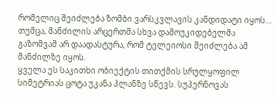რომელიც შეიძლება ზომბი ვარსკვლავის კანდიდატი იყოს… თუმცა, მანძილის არცერთმა სხვა დამოუკიდებელმა გაზომვამ არ დაადასტურა, რომ ტელეიოსი შეიძლება ამ მანძილზე იყოს.
ყველა ეს საკითხი ობიექტის თითქმის სრულყოფილ სიმეტრიას ცოტა უკანა პლანზე სწევს. სუპერნოვას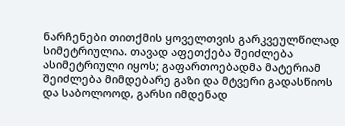ნარჩენები თითქმის ყოველთვის გარკვეულწილად სიმეტრიულია. თავად აფეთქება შეიძლება ასიმეტრიული იყოს; გაფართოებადმა მატერიამ შეიძლება მიმდებარე გაზი და მტვერი გადასწიოს და საბოლოოდ, გარსი იმდენად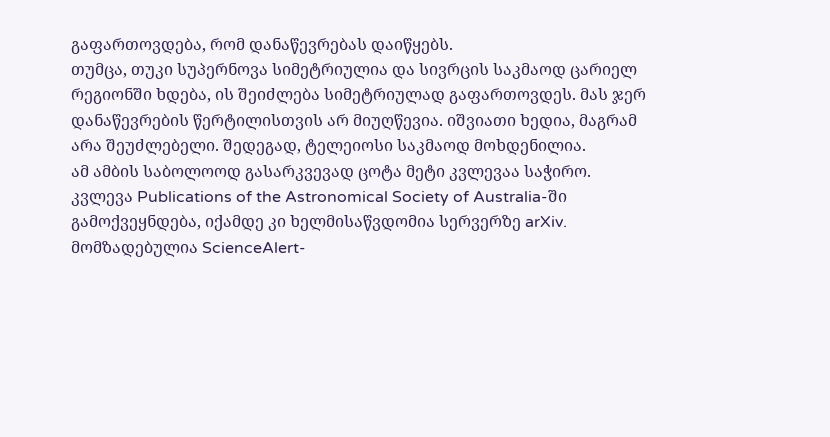გაფართოვდება, რომ დანაწევრებას დაიწყებს.
თუმცა, თუკი სუპერნოვა სიმეტრიულია და სივრცის საკმაოდ ცარიელ რეგიონში ხდება, ის შეიძლება სიმეტრიულად გაფართოვდეს. მას ჯერ დანაწევრების წერტილისთვის არ მიუღწევია. იშვიათი ხედია, მაგრამ არა შეუძლებელი. შედეგად, ტელეიოსი საკმაოდ მოხდენილია.
ამ ამბის საბოლოოდ გასარკვევად ცოტა მეტი კვლევაა საჭირო.
კვლევა Publications of the Astronomical Society of Australia-ში გამოქვეყნდება, იქამდე კი ხელმისაწვდომია სერვერზე arXiv.
მომზადებულია ScienceAlert-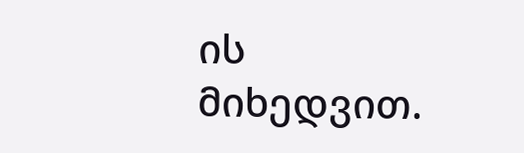ის მიხედვით.